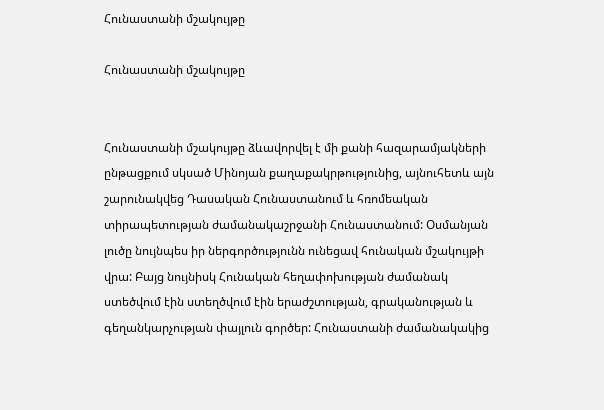Հունաստանի մշակույթը

Հունաստանի մշակույթը


Հունաստանի մշակույթը ձևավորվել է մի քանի հազարամյակների ընթացքում սկսած Մինոյան քաղաքակրթությունից, այնուհետև այն շարունակվեց Դասական Հունաստանում և հռոմեական տիրապետության ժամանակաշրջանի Հունաստանում: Օսմանյան լուծը նույնպես իր ներգործությունն ունեցավ հունական մշակույթի վրա: Բայց նույնիսկ Հունական հեղափոխության ժամանակ ստեծվում էին ստեղծվում էին երաժշտության, գրականության և գեղանկարչության փայլուն գործեր: Հունաստանի ժամանակակից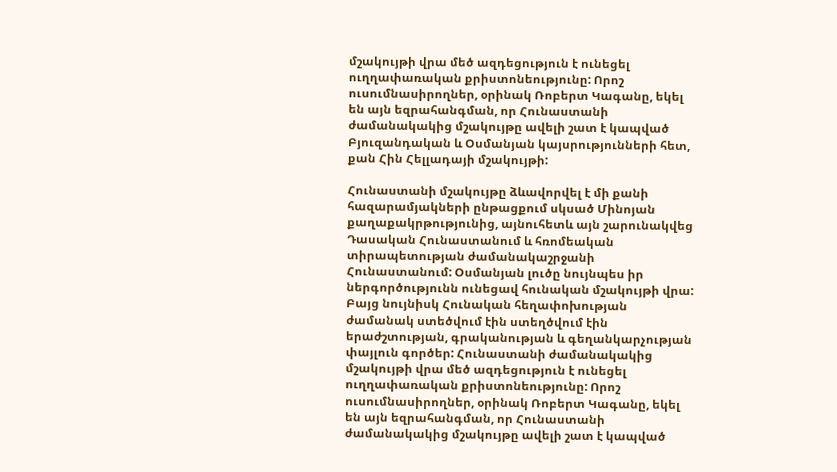մշակույթի վրա մեծ ազդեցություն է ունեցել ուղղափառական քրիստոնեությունը: Որոշ ուսումնասիրողներ, օրինակ Ռոբերտ Կագանը, եկել են այն եզրահանգման, որ Հունաստանի ժամանակակից մշակույթը ավելի շատ է կապված Բյուզանդական և Օսմանյան կայսրությունների հետ, քան Հին Հելլադայի մշակույթի:

Հունաստանի մշակույթը ձևավորվել է մի քանի հազարամյակների ընթացքում սկսած Մինոյան քաղաքակրթությունից, այնուհետև այն շարունակվեց Դասական Հունաստանում և հռոմեական տիրապետության ժամանակաշրջանի Հունաստանում: Օսմանյան լուծը նույնպես իր ներգործությունն ունեցավ հունական մշակույթի վրա: Բայց նույնիսկ Հունական հեղափոխության ժամանակ ստեծվում էին ստեղծվում էին երաժշտության, գրականության և գեղանկարչության փայլուն գործեր: Հունաստանի ժամանակակից մշակույթի վրա մեծ ազդեցություն է ունեցել ուղղափառական քրիստոնեությունը: Որոշ ուսումնասիրողներ, օրինակ Ռոբերտ Կագանը, եկել են այն եզրահանգման, որ Հունաստանի ժամանակակից մշակույթը ավելի շատ է կապված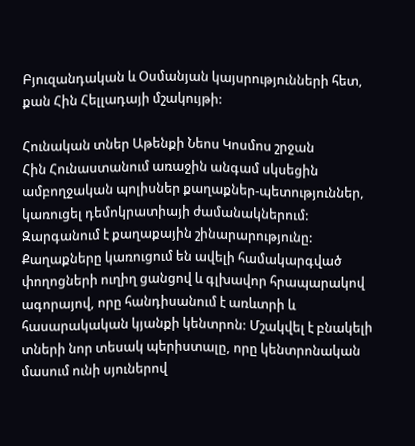Բյուզանդական և Օսմանյան կայսրությունների հետ, քան Հին Հելլադայի մշակույթի:

Հունական տներ Աթենքի Նեոս Կոսմոս շրջան
Հին Հունաստանում առաջին անգամ սկսեցին ամբողջական պոլիսներ քաղաքներ-պետություններ, կառուցել դեմոկրատիայի ժամանակներում: Զարգանում է քաղաքային շինարարությունը: Քաղաքները կառուցում են ավելի համակարգված փողոցների ուղիղ ցանցով և գլխավոր հրապարակով ագորայով, որը հանդիսանում է առևտրի և հասարակական կյանքի կենտրոն: Մշակվել է բնակելի տների նոր տեսակ պերիստալը, որը կենտրոնական մասում ունի սյուներով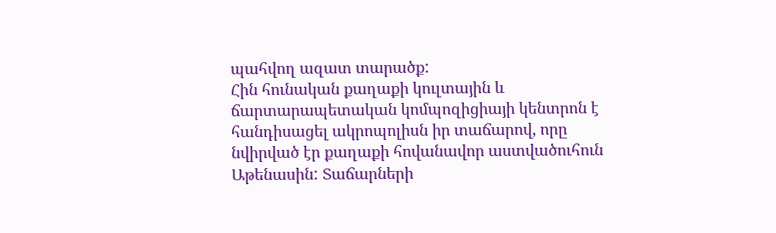պահվող ազատ տարածք:
Հին հունական քաղաքի կուլտային և ճարտարապետական կոմպոզիցիայի կենտրոն է հանդիսացել ակրոպոլիսն իր տաճարով, որը նվիրված էր քաղաքի հովանավոր աստվածուհուն Աթենասին: Տաճարների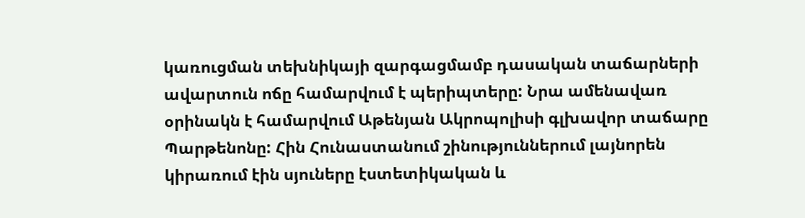կառուցման տեխնիկայի զարգացմամբ դասական տաճարների ավարտուն ոճը համարվում է պերիպտերը: Նրա ամենավառ օրինակն է համարվում Աթենյան Ակրոպոլիսի գլխավոր տաճարը Պարթենոնը: Հին Հունաստանում շինություններում լայնորեն կիրառում էին սյուները էստետիկական և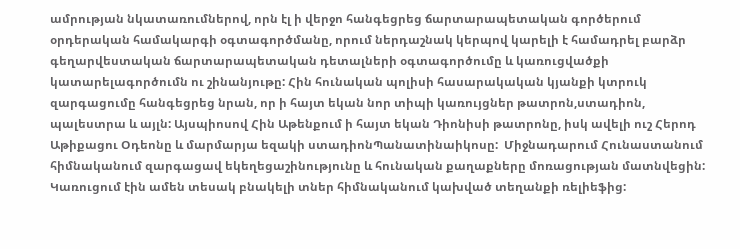ամրության նկատառումներով, որն էլ ի վերջո հանգեցրեց ճարտարապետական գործերում օրդերական համակարգի օգտագործմանը, որում ներդաշնակ կերպով կարելի է համադրել բարձր գեղարվեստական ճարտարապետական դետալների օգտագործումը և կառուցվածքի կատարելագործումն ու շինանյութը: Հին հունական պոլիսի հասարակական կյանքի կտրուկ զարգացումը հանգեցրեց նրան, որ ի հայտ եկան նոր տիպի կառույցներ թատրոն,ստադիոն, պալեստրա և այլն: Այսպիոսով Հին Աթենքում ի հայտ եկան Դիոնիսի թատրոնը, իսկ ավելի ուշ Հերոդ Աթիքացու Օդեոնը և մարմարյա եզակի ստադիոնՊանատինաիկոսը:  Միջնադարում Հունաստանում հիմնականում զարգացավ եկեղեցաշինությունը և հունական քաղաքները մոռացության մատնվեցին: Կառուցում էին ամեն տեսակ բնակելի տներ հիմնականում կախված տեղանքի ռելիեֆից: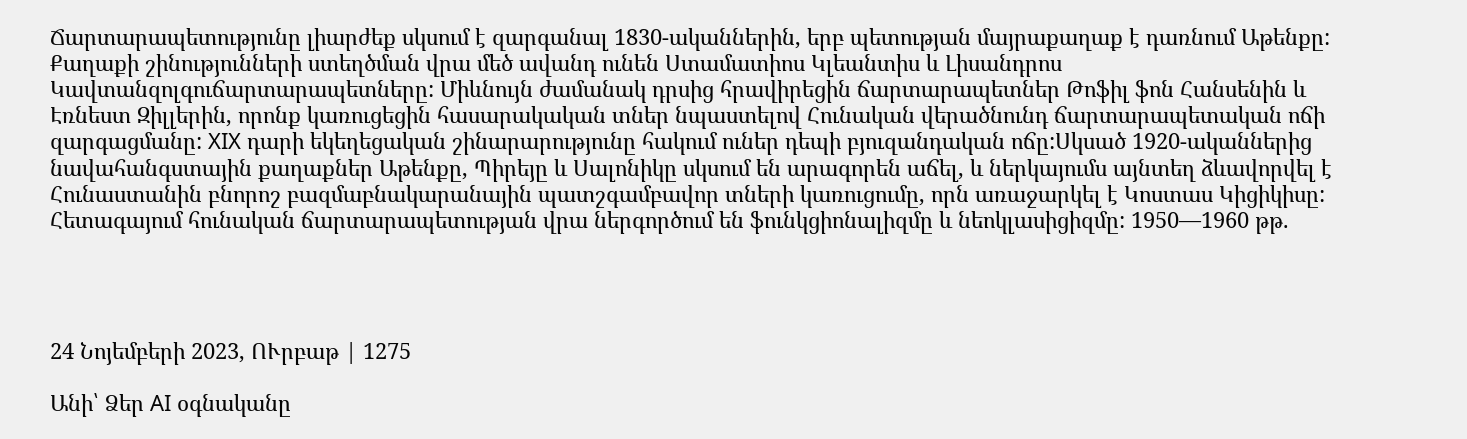Ճարտարապետությունը լիարժեք սկսում է զարգանալ 1830-ականներին, երբ պետության մայրաքաղաք է դառնում Աթենքը: Քաղաքի շինությունների ստեղծման վրա մեծ ավանդ ունեն Ստամատիոս Կլեանտիս և Լիսանդրոս Կավտանզոլգուճարտարապետները: Միևնույն ժամանակ դրսից հրավիրեցին ճարտարապետներ Թոֆիլ ֆոն Հանսենին և Էռնեստ Զիլլերին, որոնք կառուցեցին հասարակական տներ նպաստելով Հունական վերածնունդ ճարտարապետական ոճի զարգացմանը: XIX դարի եկեղեցական շինարարությունը հակում ուներ դեպի բյուզանդական ոճը:Սկսած 1920-ականներից նավահանգստային քաղաքներ Աթենքը, Պիրեյը և Սալոնիկը սկսում են արագորեն աճել, և ներկայումս այնտեղ ձևավորվել է Հունաստանին բնորոշ բազմաբնակարանային պատշգամբավոր տների կառուցումը, որն առաջարկել է Կոստաս Կիցիկիսը: Հետագայում հունական ճարտարապետության վրա ներգործում են ֆունկցիոնալիզմը և նեոկլասիցիզմը: 1950—1960 թթ.




24 Նոյեմբերի 2023, ՈՒրբաթ | 1275

Անի՝ Ձեր AI օգնականը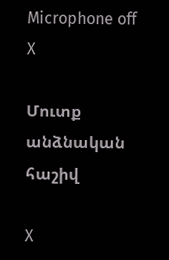Microphone off
X

Մուտք անձնական հաշիվ

X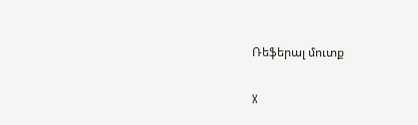Ռեֆերալ մուտք

X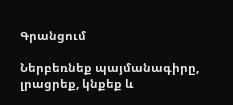Գրանցում

Ներբեռնեք պայմանագիրը, լրացրեք, կնքեք և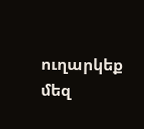ուղարկեք մեզ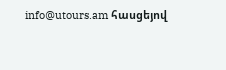info@utours.am հասցեյով